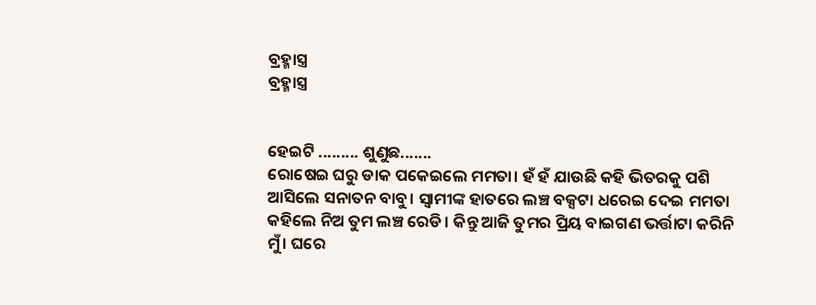ବ୍ରହ୍ମାସ୍ତ୍ର
ବ୍ରହ୍ମାସ୍ତ୍ର


ହେଇଟି ......... ଶୁଣୁଛ.......
ରୋଷେଇ ଘରୁ ଡାକ ପକେଇଲେ ମମତା। ହଁ ହଁ ଯାଉଛି କହି ଭିତରକୁ ପଶି ଆସିଲେ ସନାତନ ବାବୁ। ସ୍ୱାମୀଙ୍କ ହାତରେ ଲଞ୍ଚ ବକ୍ସଟା ଧରେଇ ଦେଇ ମମତା କହିଲେ ନିଅ ତୁମ ଲଞ୍ଚ ରେଡି। କିନ୍ତୁ ଆଜି ତୁମର ପ୍ରିୟ ବାଇଗଣ ଭର୍ତ୍ତାଟା କରିନି ମୁଁ। ଘରେ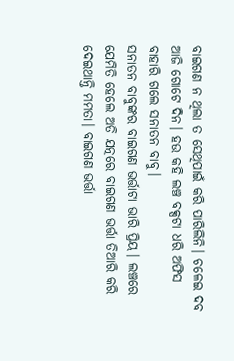ବାଇଗଣ ନ ଥିଲା ତ ସେଥିପାଇଁ କରି ପାରିଲିନି। ଚଳେଇ ଦବ ଆଜି ଗୋଟେ ଦିନ। ହଉ କହି ଲଞ୍ଚ ବକ୍ସଟା ଧରି ଅଫିସ ବାହାରି ଗଲେ ସନାତନ ବାବୁ।
ସନାତନ ବାବୁଙ୍କର ବାଇଗଣ ଭର୍ତ୍ତାଟା ଭାରି ପ୍ରିୟ। ଲଞ୍ଚରେ ଯେମିତି ହେଲେ ଅତି ଯତ୍ନରେ ବାଇଗଣ ଭର୍ତ୍ତା ତିଆରି କରି ଦେଇଥାନ୍ତି ମମତା। ବାଇଗଣ ଭର୍ତ୍ତା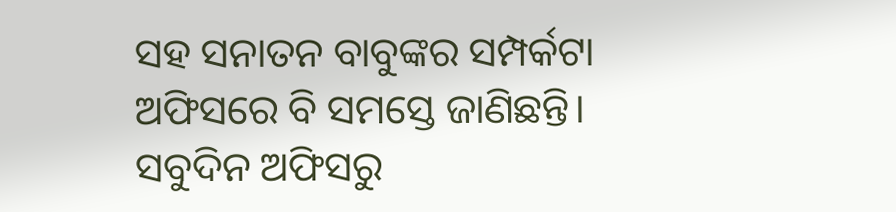ସହ ସନାତନ ବାବୁଙ୍କର ସମ୍ପର୍କଟା ଅଫିସରେ ବି ସମସ୍ତେ ଜାଣିଛନ୍ତି।
ସବୁଦିନ ଅଫିସରୁ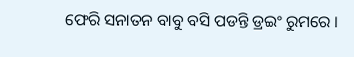ଫେରି ସନାତନ ବାବୁ ବସି ପଡନ୍ତି ଡ୍ରଇଂ ରୁମରେ ।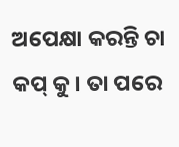ଅପେକ୍ଷା କରନ୍ତି ଚା କପ୍ କୁ। ତା ପରେ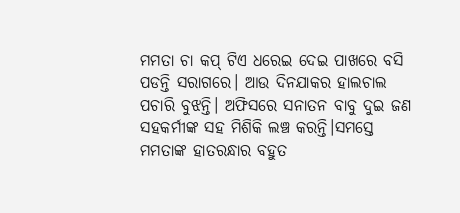ମମତା ଚା କପ୍ ଟିଏ ଧରେଇ ଦେଇ ପାଖରେ ବସି ପଡନ୍ତି ସରାଗରେ। ଆଉ ଦିନଯାକର ହାଲଚାଲ ପଚାରି ବୁଝନ୍ତି। ଅଫିସରେ ସନାତନ ବାବୁ ଦୁଇ ଜଣ ସହକର୍ମୀଙ୍କ ସହ ମିଶିକି ଲଞ୍ଚ କରନ୍ତି।ସମସ୍ତେ ମମତାଙ୍କ ହାତରନ୍ଧାର ବହୁତ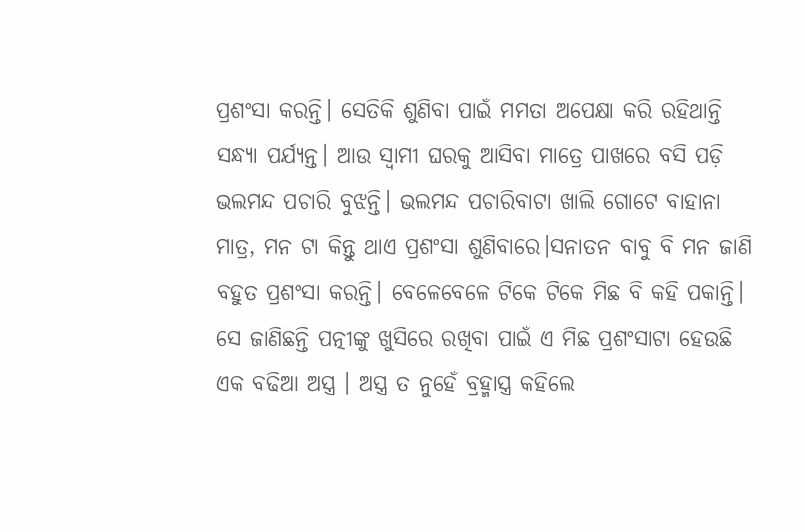ପ୍ରଶଂସା କରନ୍ତି। ସେତିକି ଶୁଣିବା ପାଇଁ ମମତା ଅପେକ୍ଷା କରି ରହିଥାନ୍ତି ସନ୍ଧ୍ୟା ପର୍ଯ୍ୟନ୍ତ। ଆଉ ସ୍ଵାମୀ ଘରକୁ ଆସିବା ମାତ୍ରେ ପାଖରେ ବସି ପଡ଼ି ଭଲମନ୍ଦ ପଚାରି ବୁଝନ୍ତି। ଭଲମନ୍ଦ ପଚାରିବାଟା ଖାଲି ଗୋଟେ ବାହାନା ମାତ୍ର, ମନ ଟା କିନ୍ତୁ ଥାଏ ପ୍ରଶଂସା ଶୁଣିବାରେ।ସନାତନ ବାବୁ ବି ମନ ଜାଣି ବହୁତ ପ୍ରଶଂସା କରନ୍ତି। ବେଳେବେଳେ ଟିକେ ଟିକେ ମିଛ ବି କହି ପକାନ୍ତି। ସେ ଜାଣିଛନ୍ତି ପତ୍ନୀଙ୍କୁ ଖୁସିରେ ରଖିବା ପାଇଁ ଏ ମିଛ ପ୍ରଶଂସାଟା ହେଉଛି ଏକ ବଢିଆ ଅସ୍ତ୍ର । ଅସ୍ତ୍ର ତ ନୁହେଁ ବ୍ରହ୍ମାସ୍ତ୍ର କହିଲେ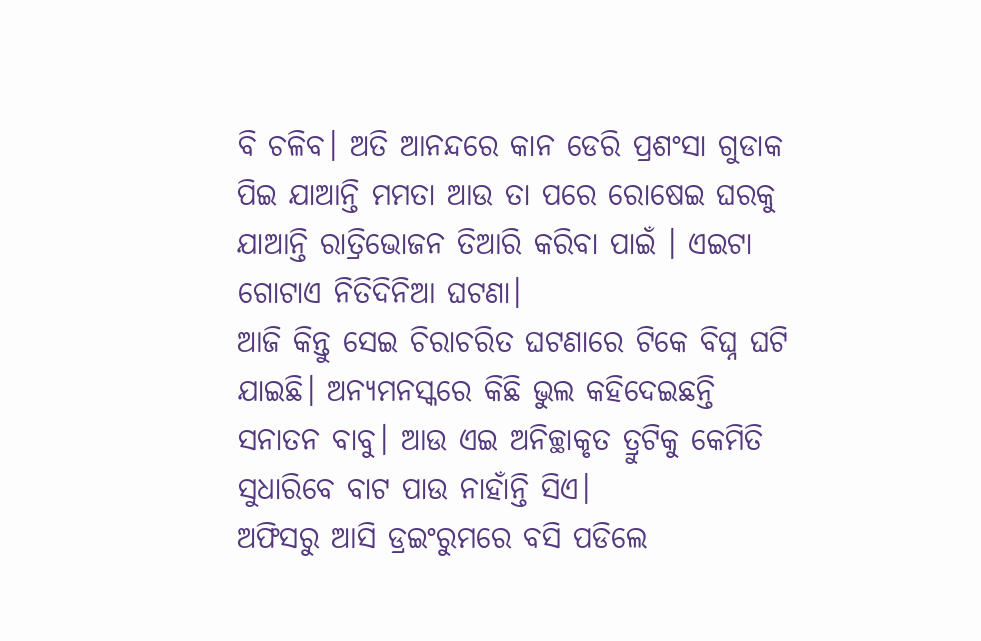ବି ଚଳିବ। ଅତି ଆନନ୍ଦରେ କାନ ଡେରି ପ୍ରଶଂସା ଗୁଡାକ ପିଇ ଯାଆନ୍ତି ମମତା ଆଉ ତା ପରେ ରୋଷେଇ ଘରକୁ ଯାଆନ୍ତି ରାତ୍ରିଭୋଜନ ତିଆରି କରିବା ପାଇଁ । ଏଇଟା ଗୋଟାଏ ନିତିଦିନିଆ ଘଟଣା।
ଆଜି କିନ୍ତୁ ସେଇ ଚିରାଚରିତ ଘଟଣାରେ ଟିକେ ବିଘ୍ନ ଘଟି ଯାଇଛି। ଅନ୍ୟମନସ୍କରେ କିଛି ଭୁଲ କହିଦେଇଛନ୍ତି ସନାତନ ବାବୁ। ଆଉ ଏଇ ଅନିଚ୍ଛାକୃତ ତ୍ରୁଟିକୁ କେମିତି ସୁଧାରିବେ ବାଟ ପାଉ ନାହାଁନ୍ତି ସିଏ।
ଅଫିସରୁ ଆସି ଡ୍ରଇଂରୁମରେ ବସି ପଡିଲେ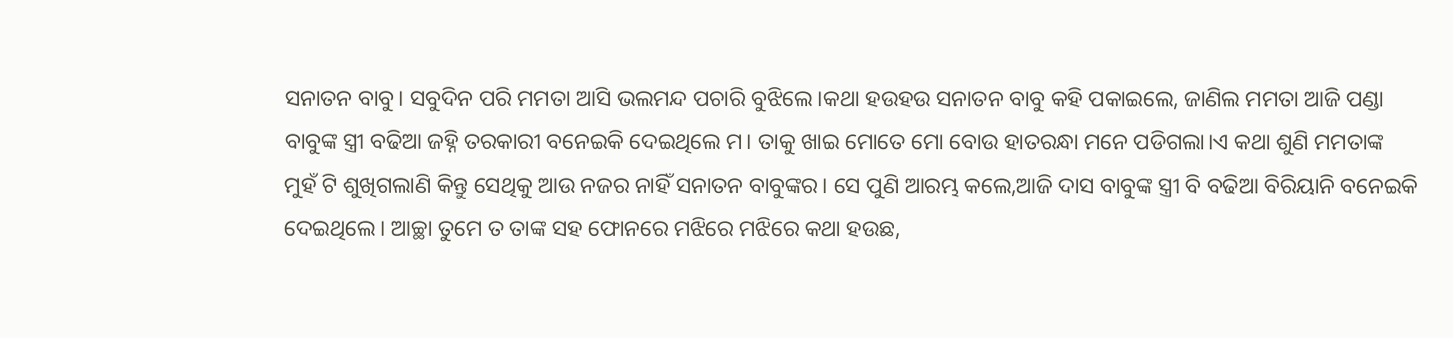ସନାତନ ବାବୁ। ସବୁଦିନ ପରି ମମତା ଆସି ଭଲମନ୍ଦ ପଚାରି ବୁଝିଲେ।କଥା ହଉହଉ ସନାତନ ବାବୁ କହି ପକାଇଲେ, ଜାଣିଲ ମମତା ଆଜି ପଣ୍ଡା ବାବୁଙ୍କ ସ୍ତ୍ରୀ ବଢିଆ ଜହ୍ନି ତରକାରୀ ବନେଇକି ଦେଇଥିଲେ ମ। ତାକୁ ଖାଇ ମୋତେ ମୋ ବୋଉ ହାତରନ୍ଧା ମନେ ପଡିଗଲା।ଏ କଥା ଶୁଣି ମମତାଙ୍କ ମୁହଁ ଟି ଶୁଖିଗଲାଣି କିନ୍ତୁ ସେଥିକୁ ଆଉ ନଜର ନାହିଁ ସନାତନ ବାବୁଙ୍କର। ସେ ପୁଣି ଆରମ୍ଭ କଲେ,ଆଜି ଦାସ ବାବୁଙ୍କ ସ୍ତ୍ରୀ ବି ବଢିଆ ବିରିୟାନି ବନେଇକି ଦେଇଥିଲେ। ଆଚ୍ଛା ତୁମେ ତ ତାଙ୍କ ସହ ଫୋନରେ ମଝିରେ ମଝିରେ କଥା ହଉଛ,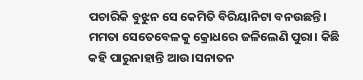ପଚାରିକି ବୁଝୁନ ସେ କେମିତି ବିରିୟାନିଟା ବନଉଛନ୍ତି। ମମତା ସେତେବେଳକୁ କ୍ରୋଧରେ ଜଳିଲେଣି ପୁରା। କିଛି କହି ପାରୁନାହାନ୍ତି ଆଉ।ସନାତନ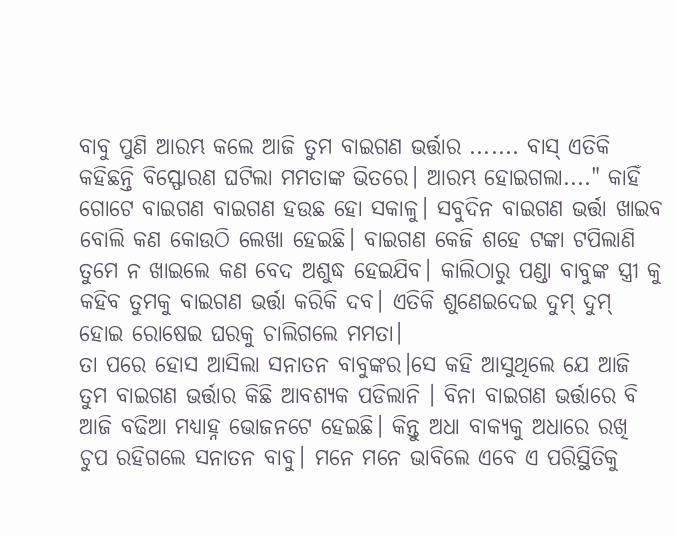ବାବୁ ପୁଣି ଆରମ୍ଭ କଲେ ଆଜି ତୁମ ବାଇଗଣ ଭର୍ତ୍ତାର ....... ବାସ୍ ଏତିକି କହିଛନ୍ତି ବିସ୍ଫୋରଣ ଘଟିଲା ମମତାଙ୍କ ଭିତରେ। ଆରମ୍ଭ ହୋଇଗଲା...." କାହିଁ ଗୋଟେ ବାଇଗଣ ବାଇଗଣ ହଉଛ ହୋ ସକାଳୁ। ସବୁଦିନ ବାଇଗଣ ଭର୍ତ୍ତା ଖାଇବ ବୋଲି କଣ କୋଉଠି ଲେଖା ହେଇଛି। ବାଇଗଣ କେଜି ଶହେ ଟଙ୍କା ଟପିଲାଣି ତୁମେ ନ ଖାଇଲେ କଣ ବେଦ ଅଶୁଦ୍ଧ ହେଇଯିବ। କାଲିଠାରୁ ପଣ୍ଡା ବାବୁଙ୍କ ସ୍ତ୍ରୀ କୁ କହିବ ତୁମକୁ ବାଇଗଣ ଭର୍ତ୍ତା କରିକି ଦବ। ଏତିକି ଶୁଣେଇଦେଇ ଦୁମ୍ ଦୁମ୍ ହୋଇ ରୋଷେଇ ଘରକୁ ଚାଲିଗଲେ ମମତା।
ତା ପରେ ହୋସ ଆସିଲା ସନାତନ ବାବୁଙ୍କର।ସେ କହି ଆସୁଥିଲେ ଯେ ଆଜି ତୁମ ବାଇଗଣ ଭର୍ତ୍ତାର କିଛି ଆବଶ୍ୟକ ପଡିଲାନି । ବିନା ବାଇଗଣ ଭର୍ତ୍ତାରେ ବି ଆଜି ବଢିଆ ମଧ୍ୟାହ୍ନ ଭୋଜନଟେ ହେଇଛି। କିନ୍ତୁ ଅଧା ବାକ୍ୟକୁ ଅଧାରେ ରଖି ଚୁପ ରହିଗଲେ ସନାତନ ବାବୁ। ମନେ ମନେ ଭାବିଲେ ଏବେ ଏ ପରିସ୍ଥିତିକୁ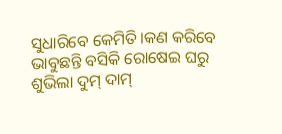ସୁଧାରିବେ କେମିତି।କଣ କରିବେ ଭାବୁଛନ୍ତି ବସିକି ରୋଷେଇ ଘରୁ ଶୁଭିଲା ଦୁମ୍ ଦାମ୍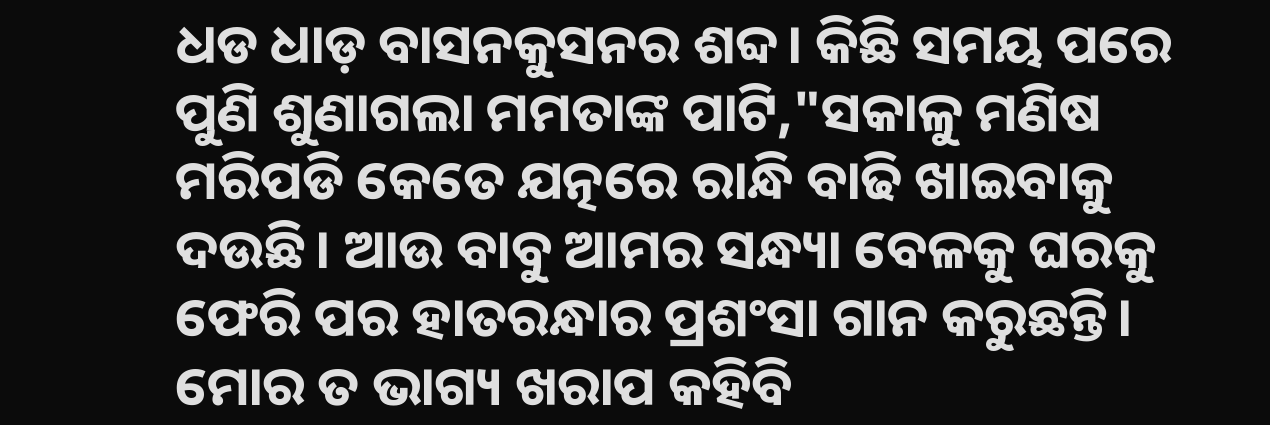ଧଡ ଧାଡ଼ ବାସନକୁସନର ଶବ୍ଦ। କିଛି ସମୟ ପରେ ପୁଣି ଶୁଣାଗଲା ମମତାଙ୍କ ପାଟି,"ସକାଳୁ ମଣିଷ ମରିପଡି କେତେ ଯତ୍ନରେ ରାନ୍ଧି ବାଢି ଖାଇବାକୁ ଦଉଛି। ଆଉ ବାବୁ ଆମର ସନ୍ଧ୍ୟା ବେଳକୁ ଘରକୁ ଫେରି ପର ହାତରନ୍ଧାର ପ୍ରଶଂସା ଗାନ କରୁଛନ୍ତି। ମୋର ତ ଭାଗ୍ୟ ଖରାପ କହିବି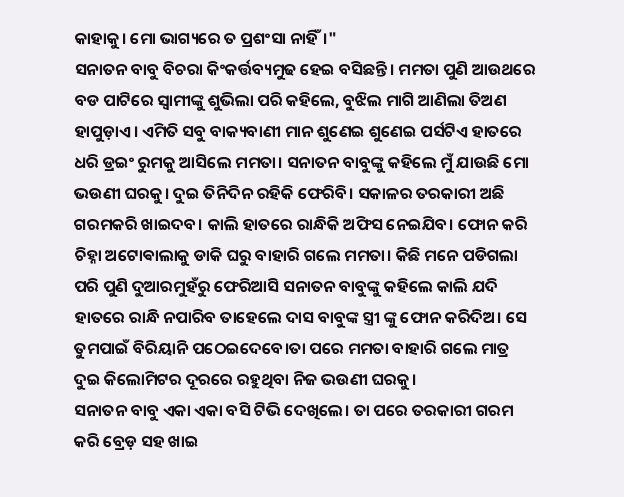କାହାକୁ। ମୋ ଭାଗ୍ୟରେ ତ ପ୍ରଶଂସା ନାହିଁ।"
ସନାତନ ବାବୁ ବିଚରା କିଂକର୍ତ୍ତବ୍ୟମୁଢ ହେଇ ବସିଛନ୍ତି। ମମତା ପୁଣି ଆଉଥରେ ବଡ ପାଟିରେ ସ୍ୱାମୀଙ୍କୁ ଶୁଭିଲା ପରି କହିଲେ, ବୁଝିଲ ମାଗି ଆଣିଲା ତିଅଣ ହାପୁଡ଼ାଏ। ଏମିତି ସବୁ ବାକ୍ୟବାଣୀ ମାନ ଶୁଣେଇ ଶୁଣେଇ ପର୍ସଟିଏ ହାତରେ ଧରି ଡ୍ରଇଂ ରୁମକୁ ଆସିଲେ ମମତା। ସନାତନ ବାବୁଙ୍କୁ କହିଲେ ମୁଁ ଯାଉଛି ମୋ ଭଉଣୀ ଘରକୁ। ଦୁଇ ତିନିଦିନ ରହିକି ଫେରିବି। ସକାଳର ତରକାରୀ ଅଛି ଗରମକରି ଖାଇଦବ। କାଲି ହାତରେ ରାନ୍ଧିକି ଅଫିସ ନେଇଯିବ। ଫୋନ କରି ଚିହ୍ନା ଅଟୋଵାଲାକୁ ଡାକି ଘରୁ ବାହାରି ଗଲେ ମମତା। କିଛି ମନେ ପଡିଗଲା ପରି ପୁଣି ଦୁଆରମୁହଁରୁ ଫେରିଆସି ସନାତନ ବାବୁଙ୍କୁ କହିଲେ କାଲି ଯଦି ହାତରେ ରାନ୍ଧି ନପାରିବ ତାହେଲେ ଦାସ ବାବୁଙ୍କ ସ୍ତ୍ରୀ ଙ୍କୁ ଫୋନ କରିଦିଅ। ସେ ତୁମପାଇଁ ବିରିୟାନି ପଠେଇଦେବେ।ତା ପରେ ମମତା ବାହାରି ଗଲେ ମାତ୍ର ଦୁଇ କିଲୋମିଟର ଦୂରରେ ରହୁଥିବା ନିଜ ଭଉଣୀ ଘରକୁ।
ସନାତନ ବାବୁ ଏକା ଏକା ବସି ଟିଭି ଦେଖିଲେ। ତା ପରେ ତରକାରୀ ଗରମ କରି ବ୍ରେଡ଼ ସହ ଖାଇ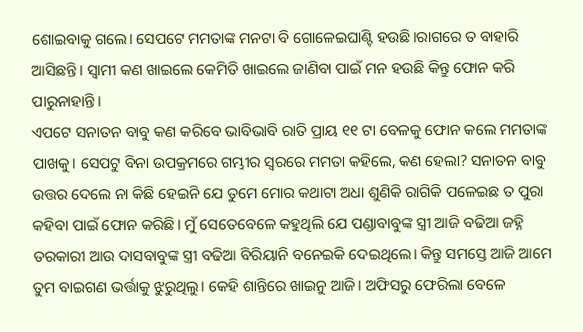ଶୋଇବାକୁ ଗଲେ। ସେପଟେ ମମତାଙ୍କ ମନଟା ବି ଗୋଳେଇଘାଣ୍ଟି ହଉଛି।ରାଗରେ ତ ବାହାରି ଆସିଛନ୍ତି। ସ୍ଵାମୀ କଣ ଖାଇଲେ କେମିତି ଖାଇଲେ ଜାଣିବା ପାଇଁ ମନ ହଉଛି କିନ୍ତୁ ଫୋନ କରି ପାରୁନାହାନ୍ତି।
ଏପଟେ ସନାତନ ବାବୁ କଣ କରିବେ ଭାବିଭାବି ରାତି ପ୍ରାୟ ୧୧ ଟା ବେଳକୁ ଫୋନ କଲେ ମମତାଙ୍କ ପାଖକୁ। ସେପଟୁ ବିନା ଉପକ୍ରମରେ ଗମ୍ଭୀର ସ୍ୱରରେ ମମତା କହିଲେ, କଣ ହେଲା? ସନାତନ ବାବୁ ଉତ୍ତର ଦେଲେ ନା କିଛି ହେଇନି ଯେ ତୁମେ ମୋର କଥାଟା ଅଧା ଶୁଣିକି ରାଗିକି ପଳେଇଛ ତ ପୁରା କହିବା ପାଇଁ ଫୋନ କରିଛି। ମୁଁ ସେତେବେଳେ କହୁଥିଲି ଯେ ପଣ୍ଡାବାବୁଙ୍କ ସ୍ତ୍ରୀ ଆଜି ବଢିଆ ଜହ୍ନି ତରକାରୀ ଆଉ ଦାସବାବୁଙ୍କ ସ୍ତ୍ରୀ ବଢିଆ ବିରିୟାନି ବନେଇକି ଦେଇଥିଲେ। କିନ୍ତୁ ସମସ୍ତେ ଆଜି ଆମେ ତୁମ ବାଇଗଣ ଭର୍ତ୍ତାକୁ ଝୁରୁଥିଲୁ। କେହି ଶାନ୍ତିରେ ଖାଇନୁ ଆଜି। ଅଫିସରୁ ଫେରିଲା ବେଳେ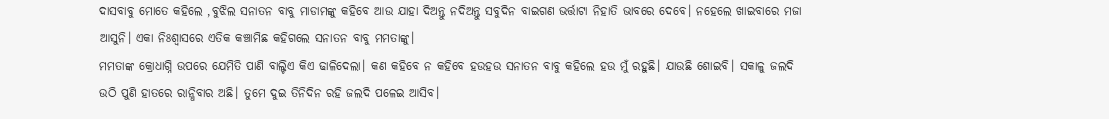ଦାସବାବୁ ମୋତେ କହିଲେ ,ବୁଝିଲ ସନାତନ ବାବୁ ମାଡାମଙ୍କୁ କହିବେ ଆଉ ଯାହା ଦିଅନ୍ତୁ ନଦିଅନ୍ତୁ ସବୁଦିନ ବାଇଗଣ ଭର୍ତ୍ତାଟା ନିହାତି ଭାବରେ ଦେବେ। ନହେଲେ ଖାଇବାରେ ମଜା ଆସୁନି। ଏକା ନିଃଶ୍ବାସରେ ଏତିକ କଞ୍ଚାମିଛ କହିଗଲେ ସନାତନ ବାବୁ ମମତାଙ୍କୁ।
ମମତାଙ୍କ କ୍ରୋଧାଗ୍ନି ଉପରେ ଯେମିତି ପାଣି ବାଲ୍ଟିଏ କିଏ ଢାଳିଦେଲା। କଣ କହିବେ ନ କହିବେ ହଉହଉ ସନାତନ ବାବୁ କହିଲେ ହଉ ମୁଁ ରହୁଛି। ଯାଉଛି ଶୋଇବି। ସକାଳୁ ଜଲଦି ଉଠି ପୁଣି ହାତରେ ରାନ୍ଧିବାର ଅଛି। ତୁମେ ଦୁଇ ତିନିଦିନ ରହି ଜଲଦି ପଳେଇ ଆସିବ।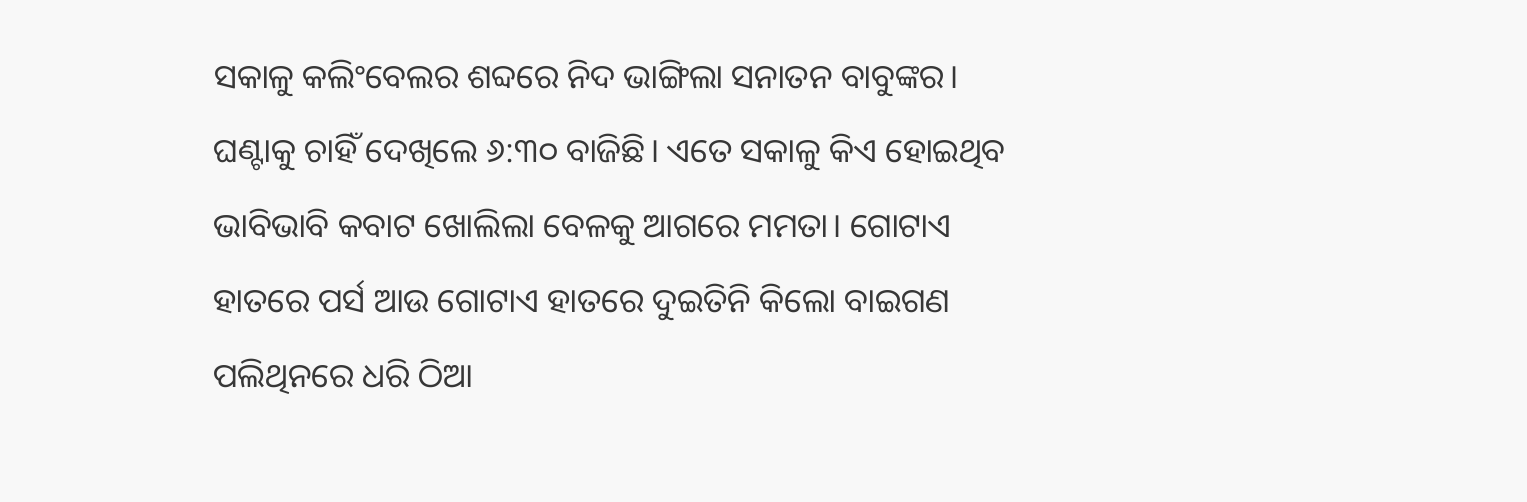ସକାଳୁ କଲିଂବେଲର ଶବ୍ଦରେ ନିଦ ଭାଙ୍ଗିଲା ସନାତନ ବାବୁଙ୍କର। ଘଣ୍ଟାକୁ ଚାହିଁ ଦେଖିଲେ ୬:୩୦ ବାଜିଛି। ଏତେ ସକାଳୁ କିଏ ହୋଇଥିବ ଭାବିଭାବି କବାଟ ଖୋଲିଲା ବେଳକୁ ଆଗରେ ମମତା। ଗୋଟାଏ ହାତରେ ପର୍ସ ଆଉ ଗୋଟାଏ ହାତରେ ଦୁଇତିନି କିଲୋ ବାଇଗଣ ପଲିଥିନରେ ଧରି ଠିଆ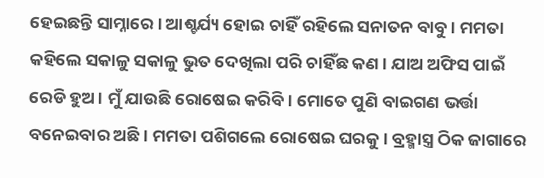ହେଇଛନ୍ତି ସାମ୍ନାରେ। ଆଶ୍ଚର୍ଯ୍ୟ ହୋଇ ଚାହିଁ ରହିଲେ ସନାତନ ବାବୁ। ମମତା କହିଲେ ସକାଳୁ ସକାଳୁ ଭୁତ ଦେଖିଲା ପରି ଚାହିଁଛ କଣ। ଯାଅ ଅଫିସ ପାଇଁ ରେଡି ହୁଅ। ମୁଁ ଯାଉଛି ରୋଷେଇ କରିବି। ମୋତେ ପୁଣି ବାଇଗଣ ଭର୍ତ୍ତା ବନେଇବାର ଅଛି। ମମତା ପଶିଗଲେ ରୋଷେଇ ଘରକୁ। ବ୍ରହ୍ମାସ୍ତ୍ର ଠିକ ଜାଗାରେ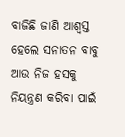ବାଜିଛି ଜାଣି ଆଶ୍ୱସ୍ତ ହେଲେ ସନାତନ ବାବୁ ଆଉ ନିଜ ହସକୁ ନିୟନ୍ତ୍ରଣ କରିବା ପାଇଁ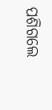ପଶିଗଲେ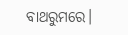ବାଥରୁମରେ।